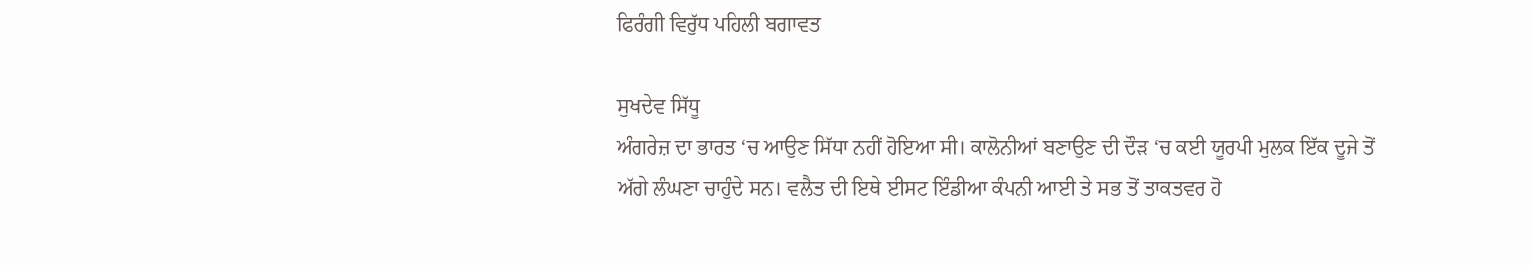ਫਿਰੰਗੀ ਵਿਰੁੱਧ ਪਹਿਲੀ ਬਗਾਵਤ

ਸੁਖਦੇਵ ਸਿੱਧੂ
ਅੰਗਰੇਜ਼ ਦਾ ਭਾਰਤ ‘ਚ ਆਉਣ ਸਿੱਧਾ ਨਹੀਂ ਹੋਇਆ ਸੀ। ਕਾਲੋਨੀਆਂ ਬਣਾਉਣ ਦੀ ਦੌੜ ‘ਚ ਕਈ ਯੂਰਪੀ ਮੁਲਕ ਇੱਕ ਦੂਜੇ ਤੋਂ ਅੱਗੇ ਲੰਘਣਾ ਚਾਹੁੰਦੇ ਸਨ। ਵਲੈਤ ਦੀ ਇਥੇ ਈਸਟ ਇੰਡੀਆ ਕੰਪਨੀ ਆਈ ਤੇ ਸਭ ਤੋਂ ਤਾਕਤਵਰ ਹੋ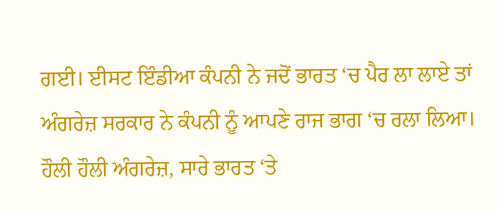ਗਈ। ਈਸਟ ਇੰਡੀਆ ਕੰਪਨੀ ਨੇ ਜਦੋਂ ਭਾਰਤ ‘ਚ ਪੈਰ ਲਾ ਲਾਏ ਤਾਂ ਅੰਗਰੇਜ਼ ਸਰਕਾਰ ਨੇ ਕੰਪਨੀ ਨੂੰ ਆਪਣੇ ਰਾਜ ਭਾਗ ‘ਚ ਰਲਾ ਲਿਆ। ਹੌਲੀ ਹੌਲੀ ਅੰਗਰੇਜ਼, ਸਾਰੇ ਭਾਰਤ ‘ਤੇ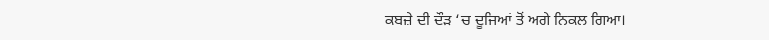ਕਬਜ਼ੇ ਦੀ ਦੌੜ ‘ਚ ਦੂਜਿਆਂ ਤੋਂ ਅਗੇ ਨਿਕਲ ਗਿਆ।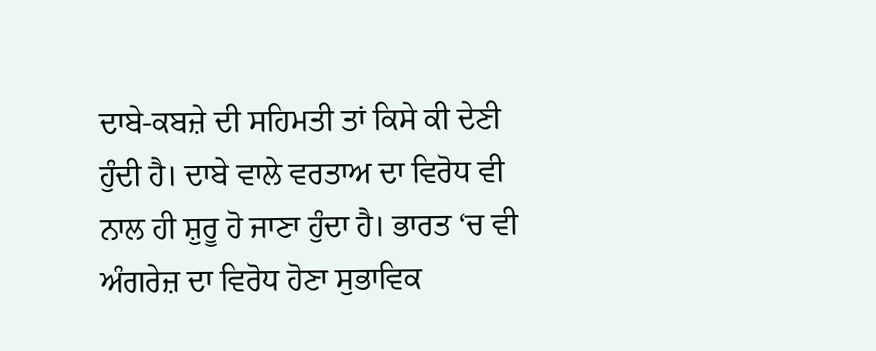ਦਾਬੇ-ਕਬਜ਼ੇ ਦੀ ਸਹਿਮਤੀ ਤਾਂ ਕਿਸੇ ਕੀ ਦੇਣੀ ਹੁੰਦੀ ਹੈ। ਦਾਬੇ ਵਾਲੇ ਵਰਤਾਅ ਦਾ ਵਿਰੋਧ ਵੀ ਨਾਲ ਹੀ ਸ਼ੁਰੂ ਹੋ ਜਾਣਾ ਹੁੰਦਾ ਹੈ। ਭਾਰਤ ‘ਚ ਵੀ ਅੰਗਰੇਜ਼ ਦਾ ਵਿਰੋਧ ਹੋਣਾ ਸੁਭਾਵਿਕ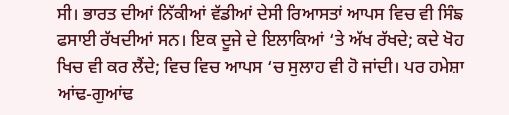ਸੀ। ਭਾਰਤ ਦੀਆਂ ਨਿੱਕੀਆਂ ਵੱਡੀਆਂ ਦੇਸੀ ਰਿਆਸਤਾਂ ਆਪਸ ਵਿਚ ਵੀ ਸਿੰਙ ਫਸਾਈ ਰੱਖਦੀਆਂ ਸਨ। ਇਕ ਦੂਜੇ ਦੇ ਇਲਾਕਿਆਂ ‘ਤੇ ਅੱਖ ਰੱਖਦੇ; ਕਦੇ ਖੋਹ ਖਿਚ ਵੀ ਕਰ ਲੈਂਦੇ; ਵਿਚ ਵਿਚ ਆਪਸ ‘ਚ ਸੁਲਾਹ ਵੀ ਹੋ ਜਾਂਦੀ। ਪਰ ਹਮੇਸ਼ਾ ਆਂਢ-ਗੁਆਂਢ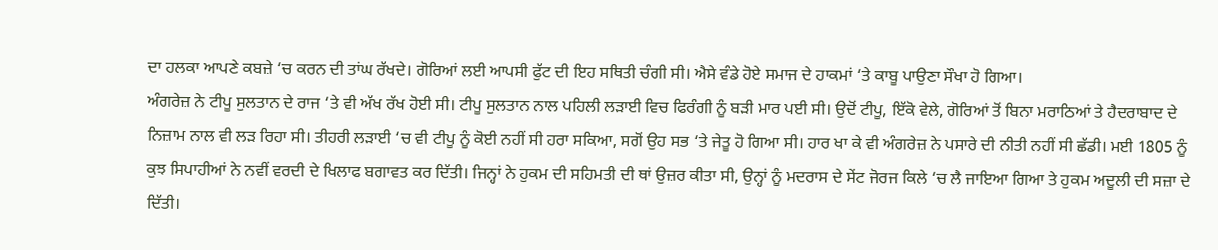ਦਾ ਹਲਕਾ ਆਪਣੇ ਕਬਜ਼ੇ ‘ਚ ਕਰਨ ਦੀ ਤਾਂਘ ਰੱਖਦੇ। ਗੋਰਿਆਂ ਲਈ ਆਪਸੀ ਫੁੱਟ ਦੀ ਇਹ ਸਥਿਤੀ ਚੰਗੀ ਸੀ। ਐਸੇ ਵੰਡੇ ਹੋਏ ਸਮਾਜ ਦੇ ਹਾਕਮਾਂ ‘ਤੇ ਕਾਬੂ ਪਾਉਣਾ ਸੌਖਾ ਹੋ ਗਿਆ।
ਅੰਗਰੇਜ਼ ਨੇ ਟੀਪੂ ਸੁਲਤਾਨ ਦੇ ਰਾਜ ‘ਤੇ ਵੀ ਅੱਖ ਰੱਖ ਹੋਈ ਸੀ। ਟੀਪੂ ਸੁਲਤਾਨ ਨਾਲ ਪਹਿਲੀ ਲੜਾਈ ਵਿਚ ਫਿਰੰਗੀ ਨੂੰ ਬੜੀ ਮਾਰ ਪਈ ਸੀ। ਉਦੋਂ ਟੀਪੂ, ਇੱਕੋ ਵੇਲੇ, ਗੋਰਿਆਂ ਤੋਂ ਬਿਨਾ ਮਰਾਠਿਆਂ ਤੇ ਹੈਦਰਾਬਾਦ ਦੇ ਨਿਜ਼ਾਮ ਨਾਲ ਵੀ ਲੜ ਰਿਹਾ ਸੀ। ਤੀਹਰੀ ਲੜਾਈ ‘ਚ ਵੀ ਟੀਪੂ ਨੂੰ ਕੋਈ ਨਹੀਂ ਸੀ ਹਰਾ ਸਕਿਆ, ਸਗੋਂ ਉਹ ਸਭ ‘ਤੇ ਜੇਤੂ ਹੋ ਗਿਆ ਸੀ। ਹਾਰ ਖਾ ਕੇ ਵੀ ਅੰਗਰੇਜ਼ ਨੇ ਪਸਾਰੇ ਦੀ ਨੀਤੀ ਨਹੀਂ ਸੀ ਛੱਡੀ। ਮਈ 1805 ਨੂੰ ਕੁਝ ਸਿਪਾਹੀਆਂ ਨੇ ਨਵੀਂ ਵਰਦੀ ਦੇ ਖਿਲਾਫ ਬਗਾਵਤ ਕਰ ਦਿੱਤੀ। ਜਿਨ੍ਹਾਂ ਨੇ ਹੁਕਮ ਦੀ ਸਹਿਮਤੀ ਦੀ ਥਾਂ ਉਜ਼ਰ ਕੀਤਾ ਸੀ, ਉਨ੍ਹਾਂ ਨੂੰ ਮਦਰਾਸ ਦੇ ਸੇਂਟ ਜੋਰਜ ਕਿਲੇ ‘ਚ ਲੈ ਜਾਇਆ ਗਿਆ ਤੇ ਹੁਕਮ ਅਦੂਲੀ ਦੀ ਸਜ਼ਾ ਦੇ ਦਿੱਤੀ।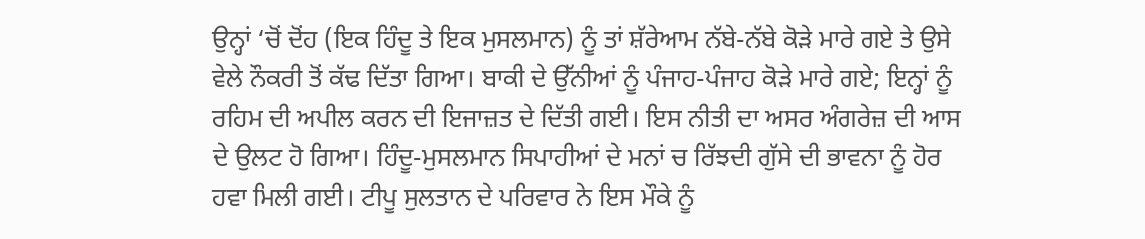ਉਨ੍ਹਾਂ ‘ਚੋਂ ਦੋਂਹ (ਇਕ ਹਿੰਦੂ ਤੇ ਇਕ ਮੁਸਲਮਾਨ) ਨੂੰ ਤਾਂ ਸ਼ੱਰੇਆਮ ਨੱਬੇ-ਨੱਬੇ ਕੋੜੇ ਮਾਰੇ ਗਏ ਤੇ ਉਸੇ ਵੇਲੇ ਨੌਕਰੀ ਤੋਂ ਕੱਢ ਦਿੱਤਾ ਗਿਆ। ਬਾਕੀ ਦੇ ਉੱਨੀਆਂ ਨੂੰ ਪੰਜਾਹ-ਪੰਜਾਹ ਕੋੜੇ ਮਾਰੇ ਗਏ; ਇਨ੍ਹਾਂ ਨੂੰ ਰਹਿਮ ਦੀ ਅਪੀਲ ਕਰਨ ਦੀ ਇਜਾਜ਼ਤ ਦੇ ਦਿੱਤੀ ਗਈ। ਇਸ ਨੀਤੀ ਦਾ ਅਸਰ ਅੰਗਰੇਜ਼ ਦੀ ਆਸ ਦੇ ਉਲਟ ਹੋ ਗਿਆ। ਹਿੰਦੂ-ਮੁਸਲਮਾਨ ਸਿਪਾਹੀਆਂ ਦੇ ਮਨਾਂ ਚ ਰਿੱਝਦੀ ਗੁੱਸੇ ਦੀ ਭਾਵਨਾ ਨੂੰ ਹੋਰ ਹਵਾ ਮਿਲੀ ਗਈ। ਟੀਪੂ ਸੁਲਤਾਨ ਦੇ ਪਰਿਵਾਰ ਨੇ ਇਸ ਮੌਕੇ ਨੂੰ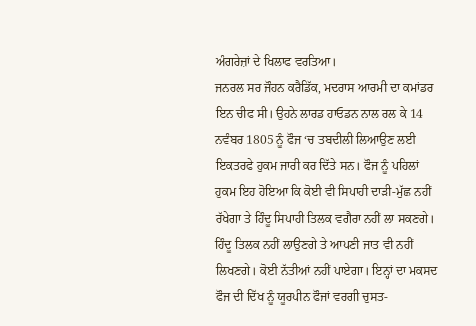ਅੰਗਰੇਜ਼ਾਂ ਦੇ ਖਿਲਾਫ ਵਰਤਿਆ।
ਜਨਰਲ ਸਰ ਜੌਹਨ ਕਰੈਡਿੱਕ, ਮਦਰਾਸ ਆਰਮੀ ਦਾ ਕਮਾਂਡਰ ਇਨ ਚੀਫ ਸੀ। ਉਹਨੇ ਲਾਰਡ ਹਾਓਡਨ ਨਾਲ ਰਲ ਕੇ 14 ਨਵੰਬਰ 1805 ਨੂੰ ਫੌਜ ‘ਚ ਤਬਦੀਲੀ ਲਿਆਉਣ ਲਈ ਇਕਤਰਫੇ ਹੁਕਮ ਜਾਰੀ ਕਰ ਦਿੱਤੇ ਸਨ। ਫੌਜ ਨੂੰ ਪਹਿਲਾਂ ਹੁਕਮ ਇਹ ਹੋਇਆ ਕਿ ਕੋਈ ਵੀ ਸਿਪਾਹੀ ਦਾੜੀ-ਮੁੱਛ ਨਹੀਂ ਰੱਖੇਗਾ ਤੇ ਹਿੰਦੂ ਸਿਪਾਹੀ ਤਿਲਕ ਵਗੈਰਾ ਨਹੀਂ ਲਾ ਸਕਣਗੇ। ਹਿੰਦੂ ਤਿਲਕ ਨਹੀਂ ਲਾਉਣਗੇ ਤੇ ਆਪਣੀ ਜਾਤ ਵੀ ਨਹੀਂ ਲਿਖਣਗੇ। ਕੋਈ ਨੱਤੀਆਂ ਨਹੀਂ ਪਾਏਗਾ। ਇਨ੍ਹਾਂ ਦਾ ਮਕਸਦ ਫੌਜ ਦੀ ਦਿੱਖ ਨੂੰ ਯੂਰਪੀਨ ਫੌਜਾਂ ਵਰਗੀ ਚੁਸਤ-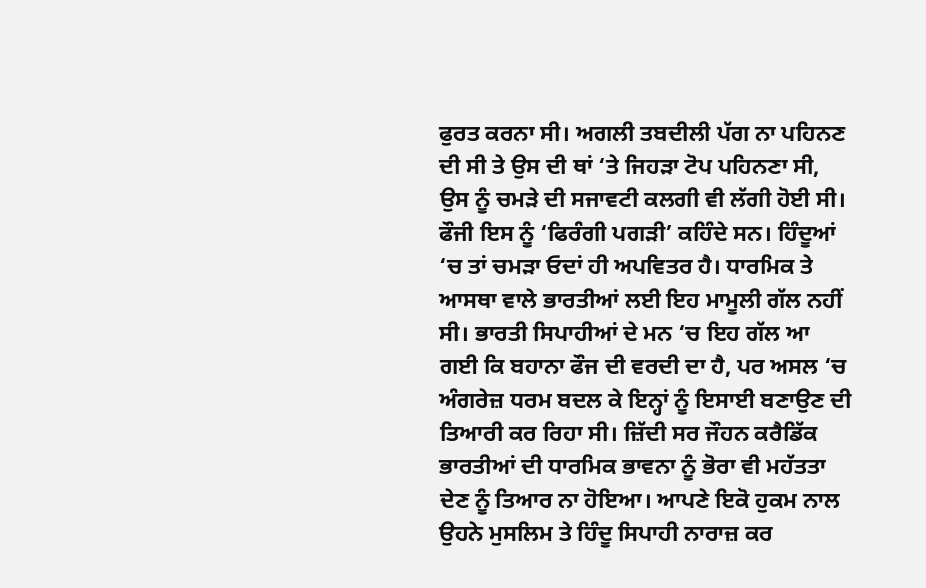ਫੁਰਤ ਕਰਨਾ ਸੀ। ਅਗਲੀ ਤਬਦੀਲੀ ਪੱਗ ਨਾ ਪਹਿਨਣ ਦੀ ਸੀ ਤੇ ਉਸ ਦੀ ਥਾਂ ‘ਤੇ ਜਿਹੜਾ ਟੋਪ ਪਹਿਨਣਾ ਸੀ, ਉਸ ਨੂੰ ਚਮੜੇ ਦੀ ਸਜਾਵਟੀ ਕਲਗੀ ਵੀ ਲੱਗੀ ਹੋਈ ਸੀ। ਫੌਜੀ ਇਸ ਨੂੰ ‘ਫਿਰੰਗੀ ਪਗੜੀ’ ਕਹਿੰਦੇ ਸਨ। ਹਿੰਦੂਆਂ ‘ਚ ਤਾਂ ਚਮੜਾ ਓਦਾਂ ਹੀ ਅਪਵਿਤਰ ਹੈ। ਧਾਰਮਿਕ ਤੇ ਆਸਥਾ ਵਾਲੇ ਭਾਰਤੀਆਂ ਲਈ ਇਹ ਮਾਮੂਲੀ ਗੱਲ ਨਹੀਂ ਸੀ। ਭਾਰਤੀ ਸਿਪਾਹੀਆਂ ਦੇ ਮਨ ‘ਚ ਇਹ ਗੱਲ ਆ ਗਈ ਕਿ ਬਹਾਨਾ ਫੌਜ ਦੀ ਵਰਦੀ ਦਾ ਹੈ, ਪਰ ਅਸਲ ‘ਚ ਅੰਗਰੇਜ਼ ਧਰਮ ਬਦਲ ਕੇ ਇਨ੍ਹਾਂ ਨੂੰ ਇਸਾਈ ਬਣਾਉਣ ਦੀ ਤਿਆਰੀ ਕਰ ਰਿਹਾ ਸੀ। ਜ਼ਿੱਦੀ ਸਰ ਜੌਹਨ ਕਰੈਡਿੱਕ ਭਾਰਤੀਆਂ ਦੀ ਧਾਰਮਿਕ ਭਾਵਨਾ ਨੂੰ ਭੋਰਾ ਵੀ ਮਹੱਤਤਾ ਦੇਣ ਨੂੰ ਤਿਆਰ ਨਾ ਹੋਇਆ। ਆਪਣੇ ਇਕੋ ਹੁਕਮ ਨਾਲ ਉਹਨੇ ਮੁਸਲਿਮ ਤੇ ਹਿੰਦੂ ਸਿਪਾਹੀ ਨਾਰਾਜ਼ ਕਰ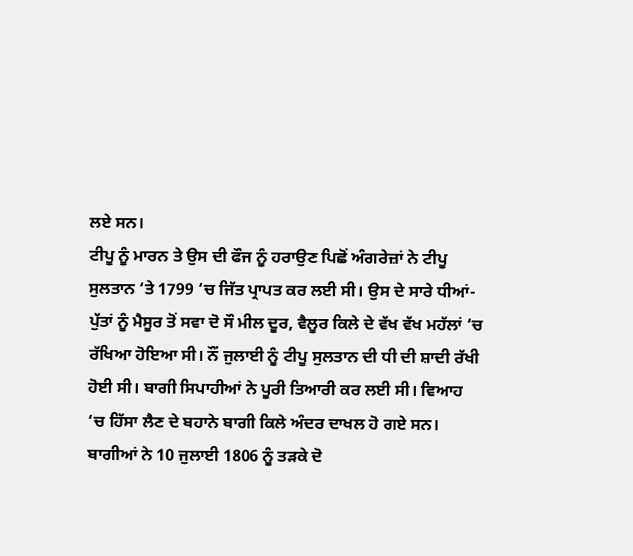ਲਏ ਸਨ।
ਟੀਪੂ ਨੂੰ ਮਾਰਨ ਤੇ ਉਸ ਦੀ ਫੌਜ ਨੂੰ ਹਰਾਉਣ ਪਿਛੋਂ ਅੰਗਰੇਜ਼ਾਂ ਨੇ ਟੀਪੂ ਸੁਲਤਾਨ ‘ਤੇ 1799 ‘ਚ ਜਿੱਤ ਪ੍ਰਾਪਤ ਕਰ ਲਈ ਸੀ। ਉਸ ਦੇ ਸਾਰੇ ਧੀਆਂ-ਪੁੱਤਾਂ ਨੂੰ ਮੈਸੂਰ ਤੋਂ ਸਵਾ ਦੋ ਸੌ ਮੀਲ ਦੂਰ, ਵੈਲੂਰ ਕਿਲੇ ਦੇ ਵੱਖ ਵੱਖ ਮਹੱਲਾਂ ‘ਚ ਰੱਖਿਆ ਹੋਇਆ ਸੀ। ਨੌਂ ਜੁਲਾਈ ਨੂੰ ਟੀਪੂ ਸੁਲਤਾਨ ਦੀ ਧੀ ਦੀ ਸ਼ਾਦੀ ਰੱਖੀ ਹੋਈ ਸੀ। ਬਾਗੀ ਸਿਪਾਹੀਆਂ ਨੇ ਪੂਰੀ ਤਿਆਰੀ ਕਰ ਲਈ ਸੀ। ਵਿਆਹ ‘ਚ ਹਿੱਸਾ ਲੈਣ ਦੇ ਬਹਾਨੇ ਬਾਗੀ ਕਿਲੇ ਅੰਦਰ ਦਾਖਲ ਹੋ ਗਏ ਸਨ। ਬਾਗੀਆਂ ਨੇ 10 ਜੁਲਾਈ 1806 ਨੂੰ ਤੜਕੇ ਦੋ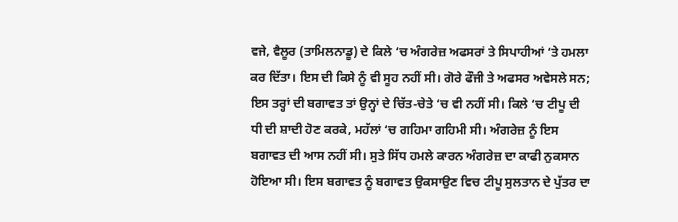ਵਜੇ, ਵੈਲੂਰ (ਤਾਮਿਲਨਾਡੂ) ਦੇ ਕਿਲੇ ‘ਚ ਅੰਗਰੇਜ਼ ਅਫਸਰਾਂ ਤੇ ਸਿਪਾਹੀਆਂ ‘ਤੇ ਹਮਲਾ ਕਰ ਦਿੱਤਾ। ਇਸ ਦੀ ਕਿਸੇ ਨੂੰ ਵੀ ਸੂਹ ਨਹੀਂ ਸੀ। ਗੋਰੇ ਫੌਜੀ ਤੇ ਅਫਸਰ ਅਵੇਸਲੇ ਸਨ; ਇਸ ਤਰ੍ਹਾਂ ਦੀ ਬਗਾਵਤ ਤਾਂ ਉਨ੍ਹਾਂ ਦੇ ਚਿੱਤ-ਚੇਤੇ ‘ਚ ਵੀ ਨਹੀਂ ਸੀ। ਕਿਲੇ ‘ਚ ਟੀਪੂ ਦੀ ਧੀ ਦੀ ਸ਼ਾਦੀ ਹੋਣ ਕਰਕੇ, ਮਹੱਲਾਂ ‘ਚ ਗਹਿਮਾ ਗਹਿਮੀ ਸੀ। ਅੰਗਰੇਜ਼ ਨੂੰ ਇਸ ਬਗਾਵਤ ਦੀ ਆਸ ਨਹੀਂ ਸੀ। ਸੁਤੇ ਸਿੱਧ ਹਮਲੇ ਕਾਰਨ ਅੰਗਰੇਜ਼ ਦਾ ਕਾਫੀ ਨੁਕਸਾਨ ਹੋਇਆ ਸੀ। ਇਸ ਬਗਾਵਤ ਨੂੰ ਬਗਾਵਤ ਉਕਸਾਉਣ ਵਿਚ ਟੀਪੂ ਸੁਲਤਾਨ ਦੇ ਪੁੱਤਰ ਦਾ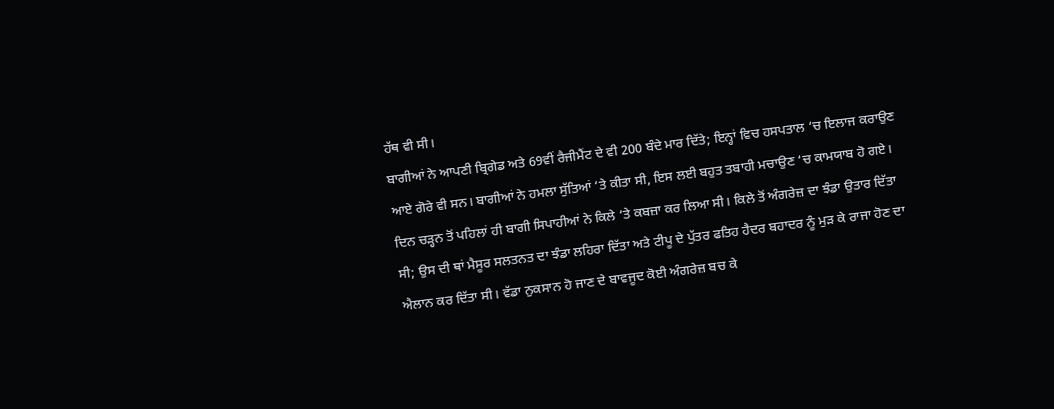ਹੱਥ ਵੀ ਸੀ।
ਬਾਗੀਆਂ ਨੇ ਆਪਣੀ ਬ੍ਰਿਗੇਡ ਅਤੇ 69ਵੀਂ ਰੈਜੀਮੈਂਟ ਦੇ ਵੀ 200 ਬੰਦੇ ਮਾਰ ਦਿੱਤੇ; ਇਨ੍ਹਾਂ ਵਿਚ ਹਸਪਤਾਲ ‘ਚ ਇਲਾਜ ਕਰਾਉਣ ਆਏ ਗੋਰੇ ਵੀ ਸਨ। ਬਾਗੀਆਂ ਨੇ ਹਮਲਾ ਸੁੱਤਿਆਂ ‘ਤੇ ਕੀਤਾ ਸੀ, ਇਸ ਲਈ ਬਹੁਤ ਤਬਾਹੀ ਮਚਾਉਣ ‘ਚ ਕਾਮਯਾਬ ਹੋ ਗਏ। ਦਿਨ ਚੜ੍ਹਨ ਤੋਂ ਪਹਿਲਾਂ ਹੀ ਬਾਗੀ ਸਿਪਾਹੀਆਂ ਨੇ ਕਿਲੇ ‘ਤੇ ਕਬਜ਼ਾ ਕਰ ਲਿਆ ਸੀ। ਕਿਲੇ ਤੋਂ ਅੰਗਰੇਜ਼ ਦਾ ਝੰਡਾ ਉਤਾਰ ਦਿੱਤਾ ਸੀ; ਉਸ ਦੀ ਥਾਂ ਮੈਸੂਰ ਸਲਤਨਤ ਦਾ ਝੰਡਾ ਲਹਿਰਾ ਦਿੱਤਾ ਅਤੇ ਟੀਪੂ ਦੇ ਪੁੱਤਰ ਫਤਿਹ ਹੈਦਰ ਬਹਾਦਰ ਨੂੰ ਮੁੜ ਕੇ ਰਾਜਾ ਹੋਣ ਦਾ ਐਲਾਨ ਕਰ ਦਿੱਤਾ ਸੀ। ਵੱਡਾ ਨੁਕਸਾਨ ਹੋ ਜਾਣ ਦੇ ਬਾਵਜੂਦ ਕੋਈ ਅੰਗਰੇਜ਼ ਬਚ ਕੇ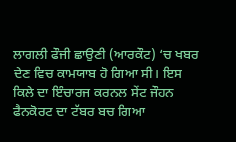ਲਾਗਲੀ ਫੌਜੀ ਛਾਉਣੀ (ਆਰਕੌਟ) ‘ਚ ਖਬਰ ਦੇਣ ਵਿਚ ਕਾਮਯਾਬ ਹੋ ਗਿਆ ਸੀ। ਇਸ ਕਿਲੇ ਦਾ ਇੰਚਾਰਜ ਕਰਨਲ ਸੇਂਟ ਜੌਹਨ ਫੈਨਕੋਰਟ ਦਾ ਟੱਬਰ ਬਚ ਗਿਆ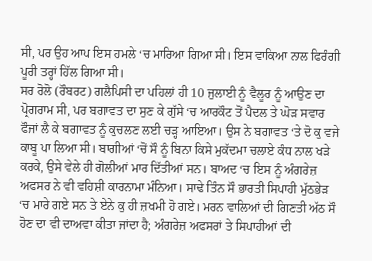ਸੀ, ਪਰ ਉਹ ਆਪ ਇਸ ਹਮਲੇ ‘ਚ ਮਾਰਿਆ ਗਿਆ ਸੀ। ਇਸ ਵਾਕਿਆ ਨਾਲ ਫਿਰੰਗੀ ਪੂਰੀ ਤਰ੍ਹਾਂ ਹਿੱਲ ਗਿਆ ਸੀ।
ਸਰ ਰੋਲੋ (ਰੌਬਰਟ) ਗਲੈਪਿਸੀ ਦਾ ਪਹਿਲਾਂ ਹੀ 10 ਜੁਲਾਈ ਨੂੰ ਵੈਲੂਰ ਨੂੰ ਆਉਣ ਦਾ ਪ੍ਰੋਗਰਾਮ ਸੀ, ਪਰ ਬਗਾਵਤ ਦਾ ਸੁਣ ਕੇ ਗੁੱਸੇ ‘ਚ ਆਰਕੌਟ ਤੋਂ ਪੈਦਲ ਤੇ ਘੋੜ ਸਵਾਰ ਫੌਜਾਂ ਲੈ ਕੇ ਬਗਾਵਤ ਨੂੰ ਕੁਚਲਣ ਲਈ ਚੜ੍ਹ ਆਇਆ। ਉਸ ਨੇ ਬਗਾਵਤ ‘ਤੇ ਦੋ ਕੁ ਵਜੇ ਕਾਬੂ ਪਾ ਲਿਆ ਸੀ। ਬਾਗੀਆਂ ‘ਚੋਂ ਸੌ ਨੂੰ ਬਿਨਾ ਕਿਸੇ ਮੁਕੱਦਮਾ ਚਲਾਏ ਕੰਧ ਨਾਲ ਖੜੇ ਕਰਕੇ, ਉਸੇ ਵੇਲੇ ਹੀ ਗੋਲੀਆਂ ਮਾਰ ਦਿੱਤੀਆਂ ਸਨ। ਬਾਅਦ ‘ਚ ਇਸ ਨੂੰ ਅੰਗਰੇਜ਼ ਅਫਸਰ ਨੇ ਵੀ ਵਹਿਸ਼ੀ ਕਾਰਨਾਮਾ ਮੰਨਿਆ। ਸਾਢੇ ਤਿੰਨ ਸੌ ਭਾਰਤੀ ਸਿਪਾਹੀ ਮੁੱਠਭੇੜ ‘ਚ ਮਾਰੇ ਗਏ ਸਨ ਤੇ ਏਨੇ ਕੁ ਹੀ ਜ਼ਖਮੀ ਹੋ ਗਏ। ਮਰਨ ਵਾਲਿਆਂ ਦੀ ਗਿਣਤੀ ਅੱਠ ਸੌ ਹੋਣ ਦਾ ਵੀ ਦਾਅਵਾ ਕੀਤਾ ਜਾਂਦਾ ਹੈ; ਅੰਗਰੇਜ਼ ਅਫਸਰਾਂ ਤੇ ਸਿਪਾਹੀਆਂ ਦੀ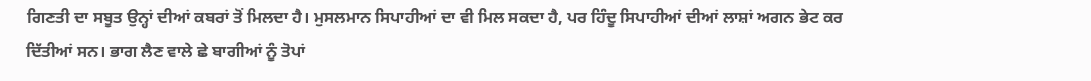ਗਿਣਤੀ ਦਾ ਸਬੂਤ ਉਨ੍ਹਾਂ ਦੀਆਂ ਕਬਰਾਂ ਤੋਂ ਮਿਲਦਾ ਹੈ। ਮੁਸਲਮਾਨ ਸਿਪਾਹੀਆਂ ਦਾ ਵੀ ਮਿਲ ਸਕਦਾ ਹੈ, ਪਰ ਹਿੰਦੂ ਸਿਪਾਹੀਆਂ ਦੀਆਂ ਲਾਸ਼ਾਂ ਅਗਨ ਭੇਟ ਕਰ ਦਿੱਤੀਆਂ ਸਨ। ਭਾਗ ਲੈਣ ਵਾਲੇ ਛੇ ਬਾਗੀਆਂ ਨੂੰ ਤੋਪਾਂ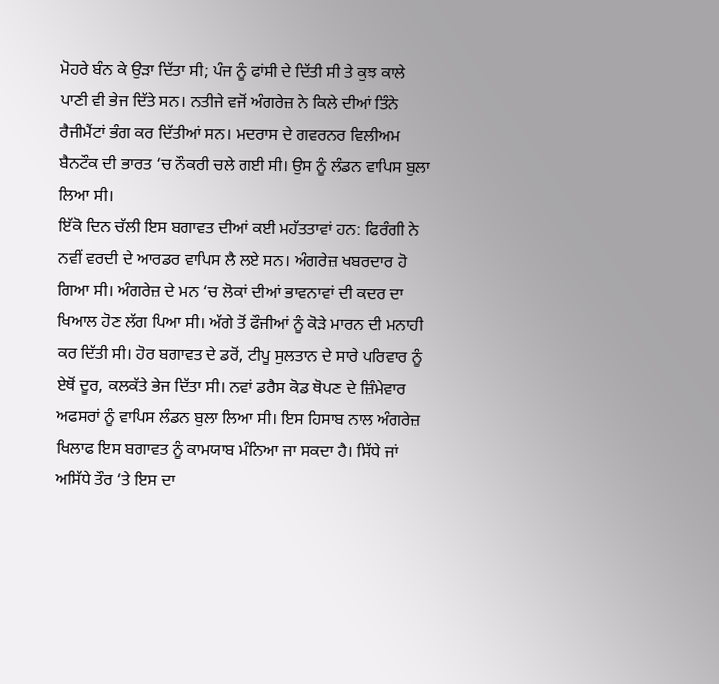ਮੋਹਰੇ ਬੰਨ ਕੇ ਉੜਾ ਦਿੱਤਾ ਸੀ; ਪੰਜ ਨੂੰ ਫਾਂਸੀ ਦੇ ਦਿੱਤੀ ਸੀ ਤੇ ਕੁਝ ਕਾਲੇ ਪਾਣੀ ਵੀ ਭੇਜ ਦਿੱਤੇ ਸਨ। ਨਤੀਜੇ ਵਜੋਂ ਅੰਗਰੇਜ਼ ਨੇ ਕਿਲੇ ਦੀਆਂ ਤਿੰਨੇ ਰੈਜੀਮੈਂਟਾਂ ਭੰਗ ਕਰ ਦਿੱਤੀਆਂ ਸਨ। ਮਦਰਾਸ ਦੇ ਗਵਰਨਰ ਵਿਲੀਅਮ ਬੈਨਟੌਕ ਦੀ ਭਾਰਤ ‘ਚ ਨੌਕਰੀ ਚਲੇ ਗਈ ਸੀ। ਉਸ ਨੂੰ ਲੰਡਨ ਵਾਪਿਸ ਬੁਲਾ ਲਿਆ ਸੀ।
ਇੱਕੋ ਦਿਨ ਚੱਲੀ ਇਸ ਬਗਾਵਤ ਦੀਆਂ ਕਈ ਮਹੱਤਤਾਵਾਂ ਹਨ: ਫਿਰੰਗੀ ਨੇ ਨਵੀਂ ਵਰਦੀ ਦੇ ਆਰਡਰ ਵਾਪਿਸ ਲੈ ਲਏ ਸਨ। ਅੰਗਰੇਜ਼ ਖਬਰਦਾਰ ਹੋ ਗਿਆ ਸੀ। ਅੰਗਰੇਜ਼ ਦੇ ਮਨ ‘ਚ ਲੋਕਾਂ ਦੀਆਂ ਭਾਵਨਾਵਾਂ ਦੀ ਕਦਰ ਦਾ ਖਿਆਲ ਹੋਣ ਲੱਗ ਪਿਆ ਸੀ। ਅੱਗੇ ਤੋਂ ਫੌਜੀਆਂ ਨੂੰ ਕੋੜੇ ਮਾਰਨ ਦੀ ਮਨਾਹੀ ਕਰ ਦਿੱਤੀ ਸੀ। ਹੋਰ ਬਗਾਵਤ ਦੇ ਡਰੋਂ, ਟੀਪੂ ਸੁਲਤਾਨ ਦੇ ਸਾਰੇ ਪਰਿਵਾਰ ਨੂੰ ਏਥੋਂ ਦੂਰ, ਕਲਕੱਤੇ ਭੇਜ ਦਿੱਤਾ ਸੀ। ਨਵਾਂ ਡਰੈਸ ਕੋਡ ਥੋਪਣ ਦੇ ਜ਼ਿੰਮੇਵਾਰ ਅਫਸਰਾਂ ਨੂੰ ਵਾਪਿਸ ਲੰਡਨ ਬੁਲਾ ਲਿਆ ਸੀ। ਇਸ ਹਿਸਾਬ ਨਾਲ ਅੰਗਰੇਜ਼ ਖਿਲਾਫ ਇਸ ਬਗਾਵਤ ਨੂੰ ਕਾਮਯਾਬ ਮੰਨਿਆ ਜਾ ਸਕਦਾ ਹੈ। ਸਿੱਧੇ ਜਾਂ ਅਸਿੱਧੇ ਤੌਰ ‘ਤੇ ਇਸ ਦਾ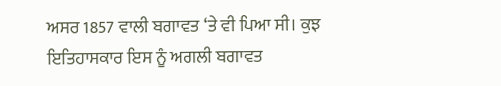ਅਸਰ 1857 ਵਾਲੀ ਬਗਾਵਤ ‘ਤੇ ਵੀ ਪਿਆ ਸੀ। ਕੁਝ ਇਤਿਹਾਸਕਾਰ ਇਸ ਨੂੰ ਅਗਲੀ ਬਗਾਵਤ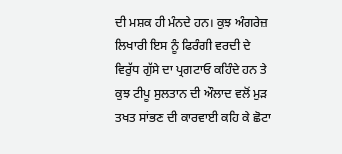ਦੀ ਮਸ਼ਕ ਹੀ ਮੰਨਦੇ ਹਨ। ਕੁਝ ਅੰਗਰੇਜ਼ ਲਿਖਾਰੀ ਇਸ ਨੂੰ ਫਿਰੰਗੀ ਵਰਦੀ ਦੇ ਵਿਰੁੱਧ ਗੁੱਸੇ ਦਾ ਪ੍ਰਗਟਾਓ ਕਹਿੰਦੇ ਹਨ ਤੇ ਕੁਝ ਟੀਪੂ ਸੁਲਤਾਨ ਦੀ ਔਲਾਦ ਵਲੋਂ ਮੁੜ ਤਖਤ ਸਾਂਭਣ ਦੀ ਕਾਰਵਾਈ ਕਹਿ ਕੇ ਛੋਟਾ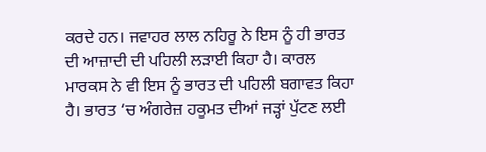ਕਰਦੇ ਹਨ। ਜਵਾਹਰ ਲਾਲ ਨਹਿਰੂ ਨੇ ਇਸ ਨੂੰ ਹੀ ਭਾਰਤ ਦੀ ਆਜ਼ਾਦੀ ਦੀ ਪਹਿਲੀ ਲੜਾਈ ਕਿਹਾ ਹੈ। ਕਾਰਲ ਮਾਰਕਸ ਨੇ ਵੀ ਇਸ ਨੂੰ ਭਾਰਤ ਦੀ ਪਹਿਲੀ ਬਗਾਵਤ ਕਿਹਾ ਹੈ। ਭਾਰਤ ‘ਚ ਅੰਗਰੇਜ਼ ਹਕੂਮਤ ਦੀਆਂ ਜੜ੍ਹਾਂ ਪੁੱਟਣ ਲਈ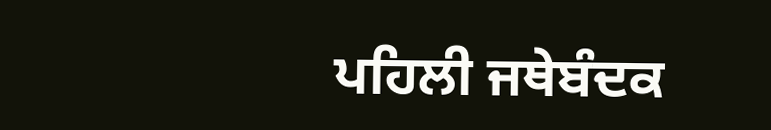ਪਹਿਲੀ ਜਥੇਬੰਦਕ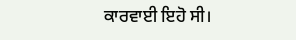ਕਾਰਵਾਈ ਇਹੋ ਸੀ।